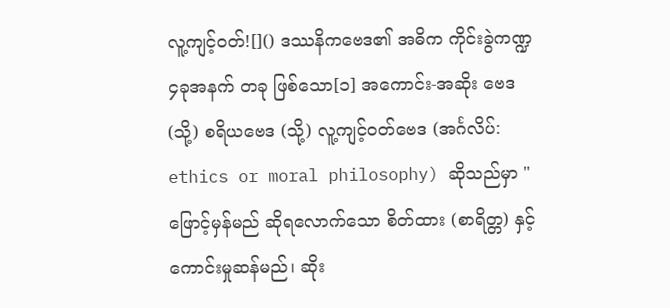လူ့ကျင့်ဝတ်![]() ဒဿနိကဗေဒ၏ အဓိက ကိုင်းခွဲကဏ္ဍ ၄ခုအနက် တခု ဖြစ်သော[၁] အကောင်း-အဆိုး ဗေဒ (သို့) စရိယဗေဒ (သို့) လူ့ကျင့်ဝတ်ဗေဒ (အင်္ဂလိပ်: ethics or moral philosophy) ဆိုသည်မှာ "ဖြောင့်မှန်မည် ဆိုရလောက်သော စိတ်ထား (စာရိတ္တ) နှင့် ကောင်းမှုဆန်မည်၊ ဆိုး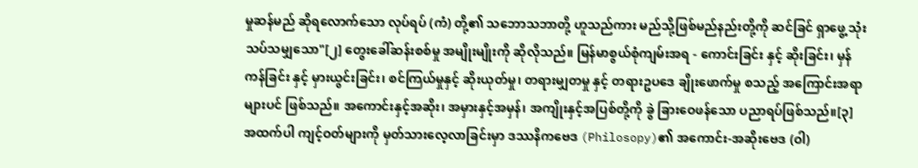မှုဆန်မည် ဆိုရလောက်သော လုပ်ရပ် (ကံ) တို့၏ သဘောသဘာတို့ ဟူသည်ကား မည်သို့ဖြစ်မည်နည်းတို့ကို ဆင်ခြင် ရှာဖွေ့ သုံးသပ်သမျှသော"[၂] တွေးခေါ်ဆန်းစစ်မှု အမျိုးမျိုးကို ဆိုလိုသည်။ မြန်မာစွယ်စုံကျမ်းအရ - ကောင်းခြင်း နှင့် ဆိုးခြင်း၊ မှန်ကန်ခြင်း နှင့် မှားယွင်းခြင်း၊ စင်ကြယ်မှုနှင့် ဆိုးယုတ်မှု၊ တရားမျှတမှု နှင့် တရားဥပဒေ ချိုးဖောက်မှု စသည့် အကြောင်းအရာများပင် ဖြစ်သည်။ အကောင်းနှင့်အဆိုး၊ အမှားနှင့်အမှန်၊ အကျိုးနှင့်အပြစ်တို့ကို ခွဲ ခြားဝေဖန်သော ပညာရပ်ဖြစ်သည်။[၃]
အထက်ပါ ကျင့်ဝတ်များကို မှတ်သားလေ့လာခြင်းမှာ ဒဿနိကဗေဒ (Philosopy)၏ အကောင်း-အဆိုးဗေဒ (ဝါ)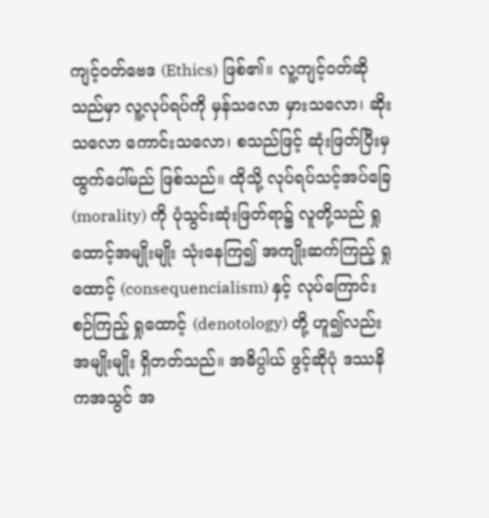ကျင့်ဝတ်ဗေဒ (Ethics) ဖြစ်၏။ လူ့ကျင့်ဝတ်ဆိုသည်မှာ လူ့လုပ်ရပ်ကို မှန်သလော မှားသလော၊ ဆိုးသလော ကောင်းသလော၊ စသည်ဖြင့် ဆုံးဖြတ်ပြီးမှ ထွက်ပေါ်မည် ဖြစ်သည်။ ထိုသို့ လုပ်ရပ်သင့်အပ်ခြေ (morality) ကို ပုံသွင်းဆုံးဖြတ်ရာ၌ လူတို့သည် ရှုထောင့်အမျိုးမျိုး သုံးနေကြ၍ အကျိုးဆက်ကြည့် ရှုထောင့် (consequencialism) နှင့် လုပ်ကြောင်းစဉ်ကြည့် ရှုထောင့် (denotology) တို့ ဟူ၍လည်း အမျိုးမျိုး ရှိတတ်သည်။ အဓိပ္ပါယ် ဖွင့်ဆိုပုံ ဒဿနိကအသွင် အ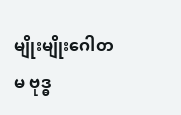မျိုးမျိုးဂေါတမ ဗုဒ္ဓ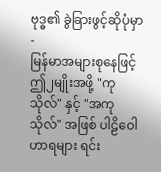ဗုဒ္ဓ၏ ခွဲခြားဖွင့်ဆိုပုံမှာ -
မြန်မာအများစုနေဖြင့် ဤ၂မျိုးအဖို့ "ကုသိုလ်" နှင့် "အကုသိုလ်" အဖြစ် ပါဠိဝေါဟာရများ ရင်း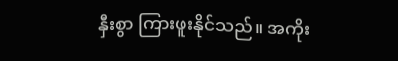နှီးစွာ ကြားဖူးနိုင်သည်။ အကိုး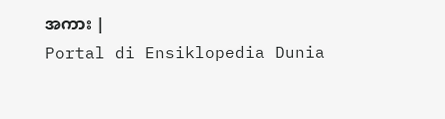အကား |
Portal di Ensiklopedia Dunia